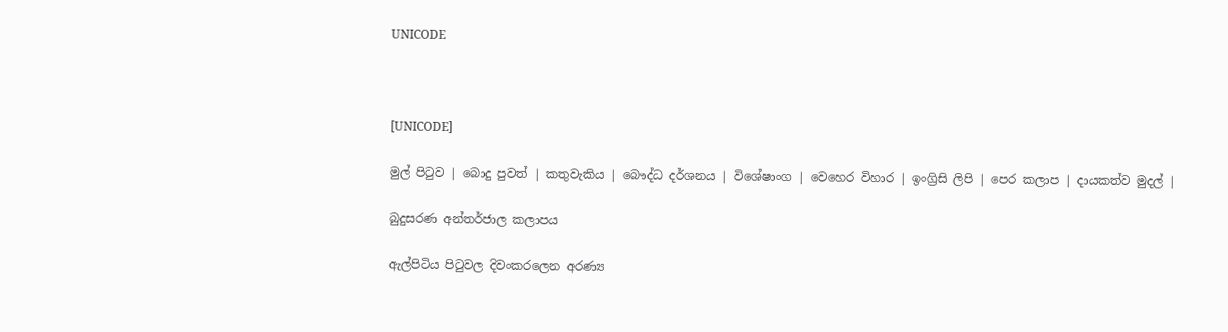UNICODE



[UNICODE]

මුල් පිටුව | බොදු පුවත් | කතුවැකිය | බෞද්ධ දර්ශනය | විශේෂාංග | වෙහෙර විහාර | ඉංග්‍රිසි ලිපි | පෙර කලාප | දායකත්ව මුදල් |

බුදුසරණ අන්තර්ජාල කලාපය

ඇල්පිටිය පිටුවල දිවංකරලෙන අරණ්‍ය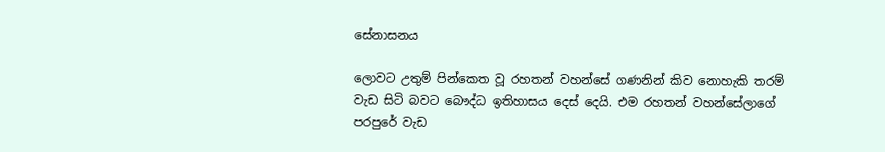සේනාසනය

ලොවට උතුම් පින්කෙත වූ රහතන් වහන්සේ ගණනින් කිව නොහැකි තරම් වැඩ සිටි බවට බෞද්ධ ඉතිහාසය දෙස් දෙයි. එම රහතන් වහන්සේලාගේ පරපුරේ වැඩ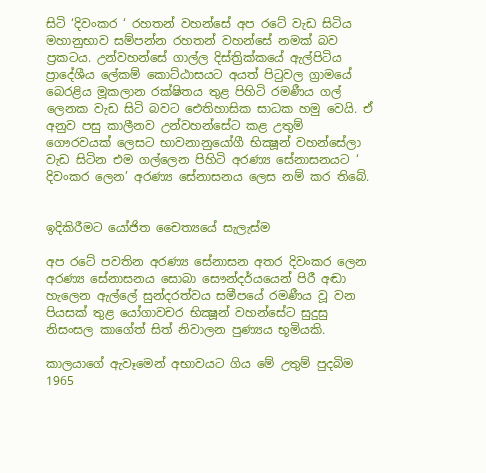සිටි ‘දිවංකර ‘ රහතන් වහන්සේ අප රටේ වැඩ සිටිය මහානුභාව සම්පන්න රහතන් වහන්සේ නමක් බව ප්‍රකටය. උන්වහන්සේ ගාල්ල දිස්ත්‍රික්කයේ ඇල්පිටිය ප්‍රාදේශීය ලේකම් කොට්ඨාසයට අයත් පිටුවල ග්‍රාමයේ බෙරළිය මූකලාන රක්ෂිතය තුළ පිහිටි රමණීය ගල් ලෙනක වැඩ සිටි බවට ඓතිහාසික සාධක හමු වෙයි. ඒ අනුව පසු කාලීනව උන්වහන්සේට කළ උතුම් ගෞරවයක් ලෙසට භාවනානුයෝගී භික්‍ෂූන් වහන්සේලා වැඩ සිටින එම ගල්ලෙන පිහිටි අරණ්‍ය සේනාසනයට ‘ දිවංකර ලෙන’ අරණ්‍ය සේනාසනය ලෙස නම් කර තිබේ.


ඉදිකිරීමට යෝජිත චෛත්‍යයේ සැලැස්ම

අප රටේ පවතින අරණ්‍ය සේනාසන අතර දිවංකර ලෙන අරණ්‍ය සේනාසනය සොබා සෞන්දර්යයෙන් පිරී අඬා හැලෙන ඇල්ලේ සුන්දරත්වය සමීපයේ රමණීය වූ වන පියසක් තුළ යෝගාවචර භික්‍ෂූන් වහන්සේට සුදුසු නිසංසල කාගේත් සිත් නිවාලන පුණ්‍යය භූමියකි.

කාලයාගේ ඇවෑමෙන් අභාවයට ගිය මේ උතුම් පුදබිම 1965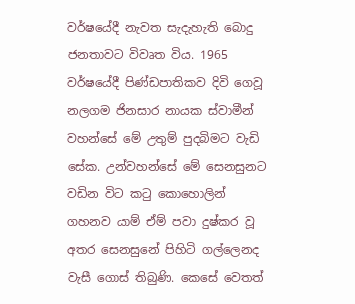වර්ෂයේදී නැවත සැදැහැති බොදු ජනතාවට විවෘත විය. 1965 වර්ෂයේදී පිණ්ඩපාතිකව දිවි ගෙවූ නලගම ජිනසාර නායක ස්වාමීන් වහන්සේ මේ උතුම් පුදබිමට වැඩි සේක. උන්වහන්සේ මේ සෙනසුනට වඩින විට කටු කොහොලින් ගහනව යාම් ඒම් පවා දුෂ්කර වූ අතර සෙනසුනේ පිහිටි ගල්ලෙනද වැසී ගොස් තිබුණි. කෙසේ වෙතත්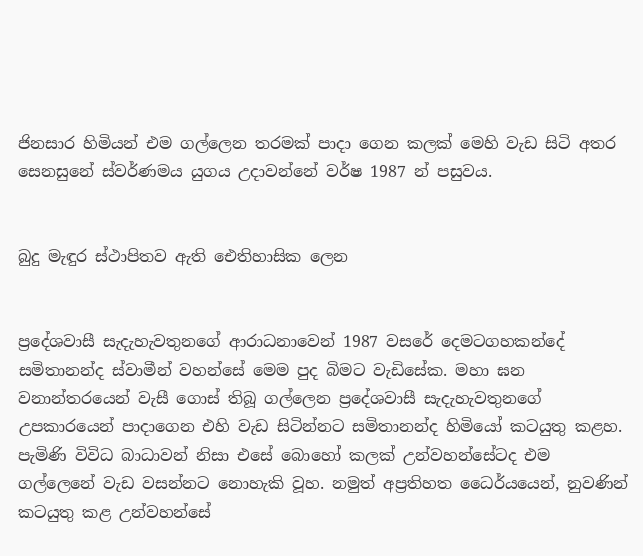ජිනසාර හිමියන් එම ගල්ලෙන තරමක් පාදා ගෙන කලක් මෙහි වැඩ සිටි අතර සෙනසුනේ ස්වර්ණමය යුගය උදාවන්නේ වර්ෂ 1987 න් පසුවය.


බුදු මැඳුර ස්ථාපිතව ඇති ඓතිහාසික ලෙන


ප්‍රදේශවාසී සැදැහැවතුනගේ ආරාධනාවෙන් 1987 වසරේ දෙමටගහකන්දේ සමිතානන්ද ස්වාමීන් වහන්සේ මෙම පුද බිමට වැඩිසේක. මහා ඝන වනාන්තරයෙන් වැසී ගොස් තිබූ ගල්ලෙන ප්‍රදේශවාසී සැදැහැවතුනගේ උපකාරයෙන් පාදාගෙන එහි වැඩ සිටින්නට සමිතානන්ද හිමියෝ කටයුතු කළහ. පැමිණි විවිධ බාධාවන් නිසා එසේ බොහෝ කලක් උන්වහන්සේටද එම ගල්ලෙනේ වැඩ වසන්නට නොහැකි වූහ. නමුත් අප්‍රතිහත ධෛර්යයෙන්, නුවණින් කටයුතු කළ උන්වහන්සේ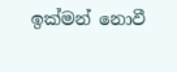ඉක්මන් නොවී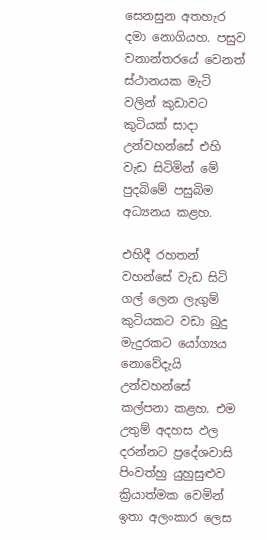සෙනසුන අතහැර දමා නොගියහ. පසුව වනාන්තරයේ වෙනත් ස්ථානයක මැටි වලින් කුඩාවට කුටියක් සාදා උන්වහන්සේ එහි වැඩ සිටිමින් මේ පුදබිමේ පසුබිම අධ්‍යනය කළහ.

එහිදී රහතන් වහන්සේ වැඩ සිටි ගල් ලෙන ලැගුම් කුටියකට වඩා බුදු මැදුරකට යෝග්‍යය නොවේදැයි උන්වහන්සේ කල්පනා කළහ. එම උතුම් අදහස ඵල දරන්නට ප්‍රදේශවාසි පිංවත්හු යුහුසුළුව ක්‍රියාත්මක වෙමින් ඉතා අලංකාර ලෙස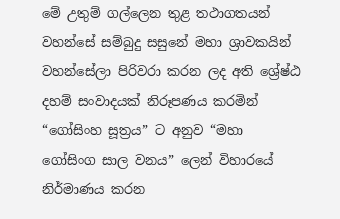මේ උතුම් ගල්ලෙන තුළ තථාගතයන් වහන්සේ සම්බුදු සසුනේ මහා ශ්‍රාවකයින් වහන්සේලා පිරිවරා කරන ලද අති ශ්‍රේෂ්ඨ දහම් සංවාදයක් නිරූපණය කරමින් “ගෝසිංහ සූත්‍රය” ට අනුව “මහා ගෝසිංග සාල වනය” ලෙන් විහාරයේ නිර්මාණය කරන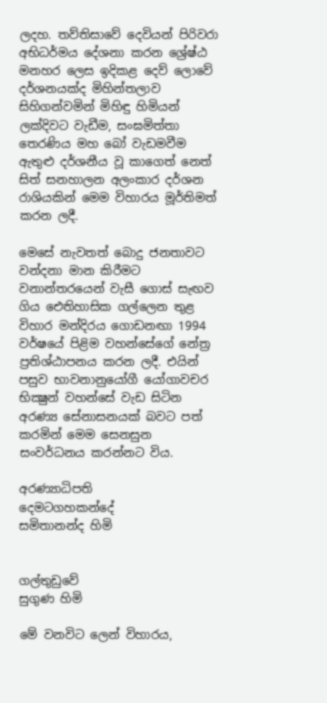ලදහ. තව්තිසාවේ දෙවියන් පිරිවරා අභිධර්මය දේශනා කරන ශ්‍රේෂ්ඨ මනහර ලෙස ඉදිකළ දෙව් ලොවේ දර්ශනයක්ද මිහින්තලාව සිහිගන්වමින් මිහිඳු හිමියන් ලක්දිවට වැඩීම, සංඝමිත්තා තෙරණිය මහ බෝ වැඩමවීම ඇතුළු දර්ශනීය වූ කාගෙත් නෙත් සිත් සනහාලන අලංකාර දර්ශන රාශියකින් මෙම විහාරය මූර්තිමත් කරන ලදී.

මෙසේ නැවතත් බොදු ජනතාවට වන්දනා මාන කිරීමට වනාන්තරයෙන් වැසී ගොස් සැඟව ගිය ඓතිහාසික ගල්ලෙන තුළ විහාර මන්දිරය ගොඩනඟා 1994 වර්ෂයේ පිළිම වහන්සේගේ නේත්‍ර ප්‍රතිශ්ඨාපනය කරන ලදී. එයින් පසුව භාවනානුයෝගී යෝගාවචර භික්‍ෂුන් වහන්සේ වැඩ සිටින අරණ්‍ය සේනාසනයක් බවට පත් කරමින් මෙම සෙනසුන සංවර්ධනය කරන්නට විය.

අරණ්‍යාධිපති
දෙමටගහකන්දේ
සමිතානන්ද හිමි


ගල්තුඩුවේ
සුගුණ හිමි

මේ වනවිට ලෙන් විහාරය,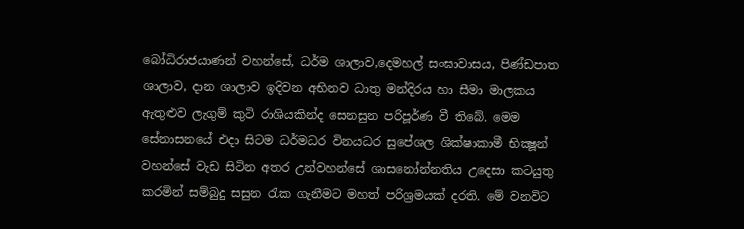බෝධිරාජයාණන් වහන්සේ, ධර්ම ශාලාව,දෙමහල් සංඝාවාසය, පිණ්ඩපාත ශාලාව, දාන ශාලාව ඉදිවන අභිනව ධාතු මන්දිරය හා සීමා මාලකය ඇතුළුව ලැගුම් කුටි රාශියකින්ද සෙනසුන පරිපූර්ණ වී තිබේ. මෙම සේනාසනයේ එදා සිටම ධර්මධර විනයධර සුපේශල ශික්ෂාකාමී භික්‍ෂූන් වහන්සේ වැඩ සිටින අතර උන්වහන්සේ ශාසනෝන්නතිය උදෙසා කටයුතු කරමින් සම්බුදු සසුන රැක ගැනීමට මහත් පරිශ්‍රමයක් දරති. මේ වනවිට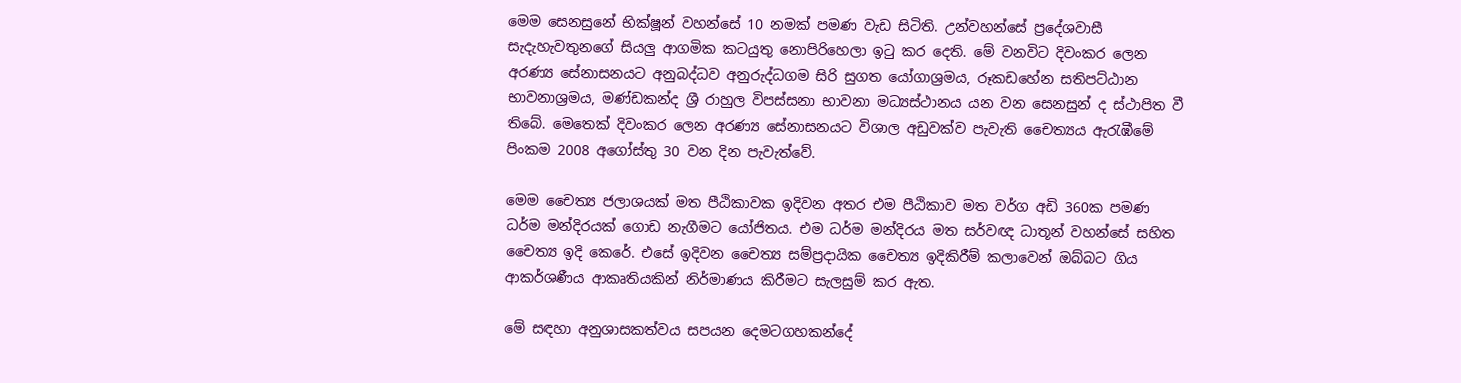මෙම සෙනසුනේ භික්ෂූන් වහන්සේ 10 නමක් පමණ වැඩ සිටිති. උන්වහන්සේ ප්‍රදේශවාසී සැදැහැවතුනගේ සියලු ආගමික කටයුතු නොපිරිහෙලා ඉටු කර දෙති. මේ වනවිට දිවංකර ලෙන අරණ්‍ය සේනාසනයට අනුබද්ධව අනුරුද්ධගම සිරි සුගත යෝගාශ්‍රමය, රූකඩහේන සතිපට්ඨාන භාවනාශ්‍රමය, මණ්ඩකන්ද ශ්‍රී රාහුල විපස්සනා භාවනා මධ්‍යස්ථානය යන වන සෙනසුන් ද ස්ථාපිත වී තිබේ. මෙතෙක් දිවංකර ලෙන අරණ්‍ය සේනාසනයට විශාල අඩුවක්ව පැවැති චෛත්‍යය ඇරැඹීමේ පිංකම 2008 අගෝස්තු 30 වන දින පැවැත්වේ.

මෙම චෛත්‍ය ජලාශයක් මත පීඨිකාවක ඉදිවන අතර එම පීඨිකාව මත වර්ග අඩි 360ක පමණ ධර්ම මන්දිරයක් ගොඩ නැගීමට යෝජිතය. එම ධර්ම මන්දිරය මත සර්වඥ ධාතූන් වහන්සේ සහිත චෛත්‍ය ඉදි කෙරේ. එසේ ඉදිවන චෛත්‍ය සම්ප්‍රදායික චෛත්‍ය ඉදිකිරීම් කලාවෙන් ඔබ්බට ගිය ආකර්ශණීය ආකෘතියකින් නිර්මාණය කිරීමට සැලසුම් කර ඇත.

මේ සඳහා අනුශාසකත්වය සපයන දෙමටගහකන්දේ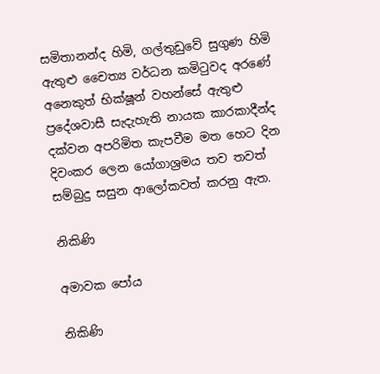සමිතානන්ද හිමි, ගල්තුඩුවේ සුගුණ හිමි ඇතුළු චෛත්‍ය වර්ධන කමිටුවද අරණේ අනෙකුත් භික්ෂූන් වහන්සේ ඇතුළු ප්‍රදේශවාසී සැදැහැති නායක කාරකාදීන්ද දක්වන අපරිමිත කැපවීම මත හෙට දින දිවංකර ලෙන යෝගාශ්‍රමය තව තවත් සම්බුදු සසුන ආලෝකවත් කරනු ඇත.

නිකිණි

අමාවක පෝය

නිකිණි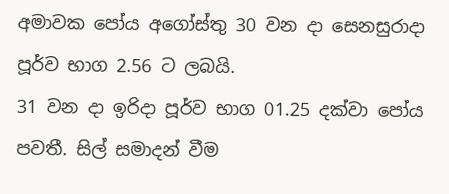අමාවක පෝය අගෝස්තු 30 වන දා සෙනසුරාදා පූර්ව භාග 2.56 ට ලබයි.
31 වන දා ඉරිදා පූර්ව භාග 01.25 දක්වා පෝය පවතී. සිල් සමාදන් වීම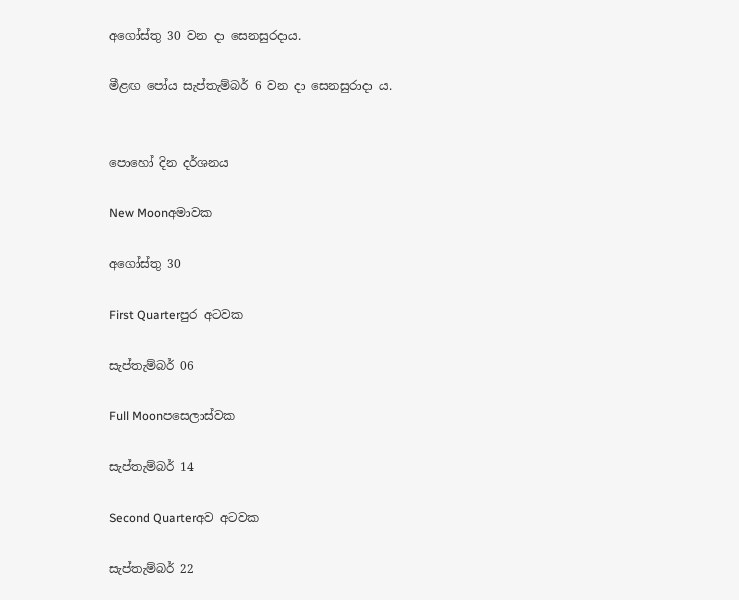අගෝස්තු 30 වන දා සෙනසුරදාය.

මීළඟ පෝය සැප්තැම්බර් 6 වන දා සෙනසුරාදා ය.


පොහෝ දින දර්ශනය

New Moonඅමාවක

අගෝස්තු 30

First Quarterපුර අටවක

සැප්තැම්බර් 06

Full Moonපසෙලාස්වක

සැප්තැම්බර් 14

Second Quarterඅව අටවක

සැප්තැම්බර් 22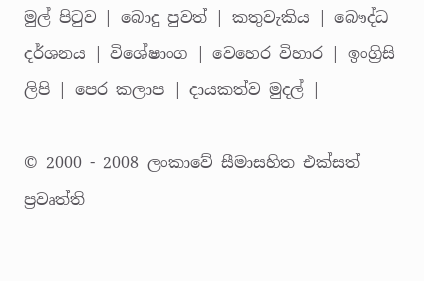මුල් පිටුව | බොදු පුවත් | කතුවැකිය | බෞද්ධ දර්ශනය | විශේෂාංග | වෙහෙර විහාර | ඉංග්‍රිසි ලිපි | පෙර කලාප | දායකත්ව මුදල් |

© 2000 - 2008 ලංකාවේ සීමාසහිත එක්සත් ප්‍රවෘත්ති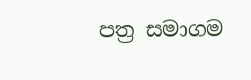පත්‍ර සමාගම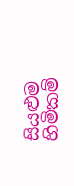සියළුම හිමිකම්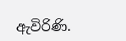ඇවිරිණි.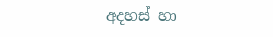අදහස් හා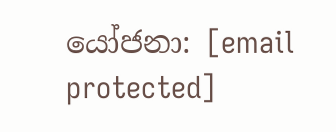යෝජනා: [email protected]